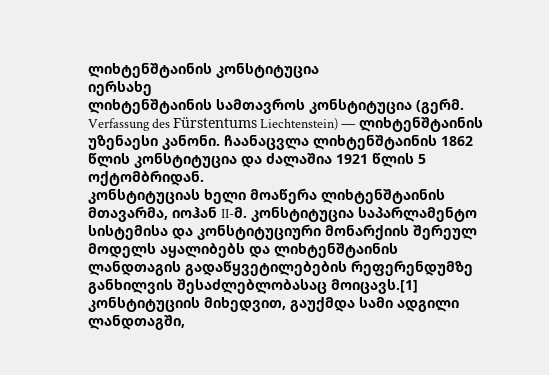ლიხტენშტაინის კონსტიტუცია
იერსახე
ლიხტენშტაინის სამთავროს კონსტიტუცია (გერმ. Verfassung des Fürstentums Liechtenstein) ― ლიხტენშტაინის უზენაესი კანონი. ჩაანაცვლა ლიხტენშტაინის 1862 წლის კონსტიტუცია და ძალაშია 1921 წლის 5 ოქტომბრიდან.
კონსტიტუციას ხელი მოაწერა ლიხტენშტაინის მთავარმა, იოჰან II-მ. კონსტიტუცია საპარლამენტო სისტემისა და კონსტიტუციური მონარქიის შერეულ მოდელს აყალიბებს და ლიხტენშტაინის ლანდთაგის გადაწყვეტილებების რეფერენდუმზე განხილვის შესაძლებლობასაც მოიცავს.[1] კონსტიტუციის მიხედვით, გაუქმდა სამი ადგილი ლანდთაგში,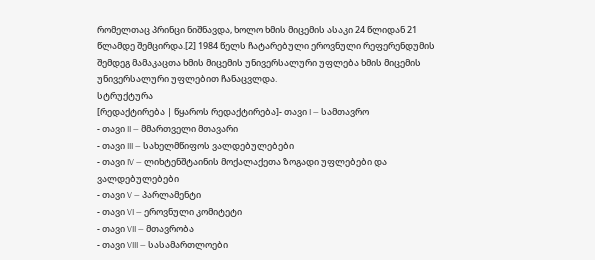რომელთაც პრინცი ნიშნავდა, ხოლო ხმის მიცემის ასაკი 24 წლიდან 21 წლამდე შემცირდა.[2] 1984 წელს ჩატარებული ეროვნული რეფერენდუმის შემდეგ მამაკაცთა ხმის მიცემის უნივერსალური უფლება ხმის მიცემის უნივერსალური უფლებით ჩანაცვლდა.
სტრუქტურა
[რედაქტირება | წყაროს რედაქტირება]- თავი I — სამთავრო
- თავი II — მმართველი მთავარი
- თავი III — სახელმწიფოს ვალდებულებები
- თავი IV — ლიხტენშტაინის მოქალაქეთა ზოგადი უფლებები და ვალდებულებები
- თავი V — პარლამენტი
- თავი VI — ეროვნული კომიტეტი
- თავი VII — მთავრობა
- თავი VIII — სასამართლოები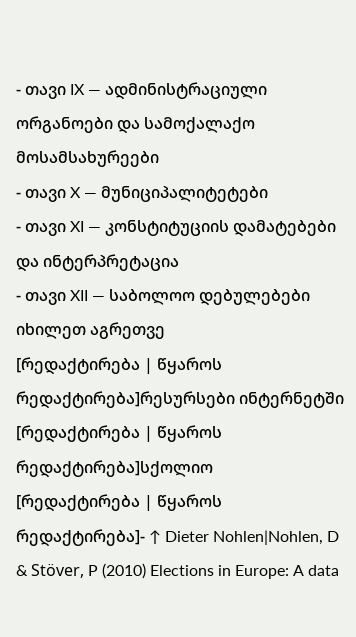- თავი IX — ადმინისტრაციული ორგანოები და სამოქალაქო მოსამსახურეები
- თავი X — მუნიციპალიტეტები
- თავი XI — კონსტიტუციის დამატებები და ინტერპრეტაცია
- თავი XII — საბოლოო დებულებები
იხილეთ აგრეთვე
[რედაქტირება | წყაროს რედაქტირება]რესურსები ინტერნეტში
[რედაქტირება | წყაროს რედაქტირება]სქოლიო
[რედაქტირება | წყაროს რედაქტირება]- ↑ Dieter Nohlen|Nohlen, D & Stöver, P (2010) Elections in Europe: A data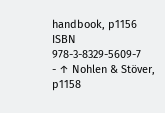handbook, p1156 ISBN 978-3-8329-5609-7
- ↑ Nohlen & Stöver, p1158